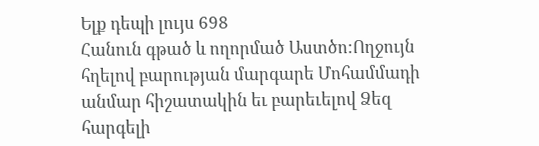Ելք դեպի լույս 698
Հանուն գթած և ողորմած Աստծո:Ողջույն հղելով բարության մարգարե Մոհամմադի անմար հիշատակին եւ բարեւելով Ձեզ հարգելի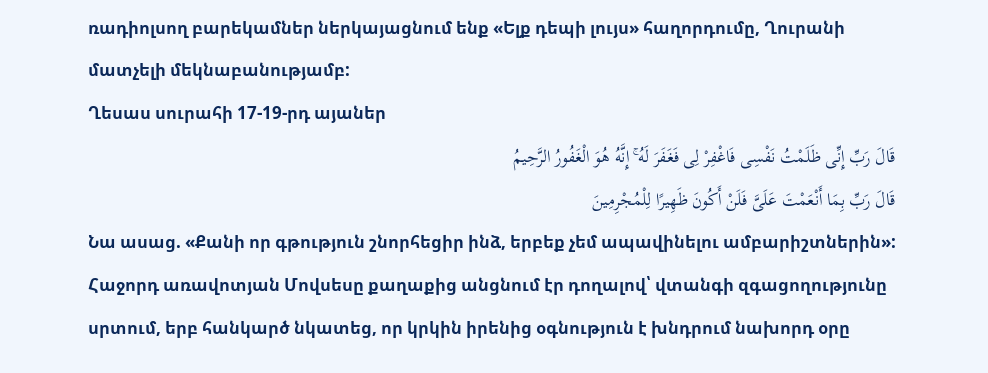ռադիոլսող բարեկամներ ներկայացնում ենք «Ելք դեպի լույս» հաղորդումը, Ղուրանի մատչելի մեկնաբանությամբ:
Ղեսաս սուրահի 17-19-րդ այաներ
قَالَ رَبِّ إِنِّی ظَلَمْتُ نَفْسِی فَاغْفِرْ لِی فَغَفَرَ لَهُ ۚ إِنَّهُ هُوَ الْغَفُورُ الرَّحِیمُ
قَالَ رَبِّ بِمَا أَنْعَمْتَ عَلَیَّ فَلَنْ أَکُونَ ظَهِیرًا لِلْمُجْرِمِینَ
Նա ասաց. «Քանի որ գթություն շնորհեցիր ինձ, երբեք չեմ ապավինելու ամբարիշտներին»:
Հաջորդ առավոտյան Մովսեսը քաղաքից անցնում էր դողալով՝ վտանգի զգացողությունը սրտում, երբ հանկարծ նկատեց, որ կրկին իրենից օգնություն է խնդրում նախորդ օրը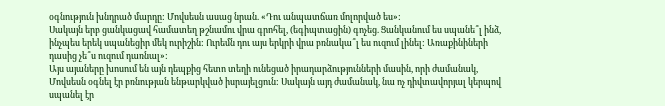օգնություն խնդրած մարդը: Մովսեսն ասաց նրան. «Դու անպատճառ մոլորված ես»:
Սակայն երբ ցանկացավ համատեղ թշնամու վրա գրոհել, (եգիպտացին) գոչեց. Ցանկանում ես սպանե՞լ ինձ, ինչպես երեկ սպանեցիր մեկ ուրիշին: Ուրեմն դու այս երկրի վրա բռնակա՞լ ես ուզում լինել: Առաքինիների դասից չե՞ս ուզում դառնալ»:
Այս այաները խոսում են այն դեպքից հետո տեղի ունեցած իրադարձությունների մասին, որի ժամանակ, Մովսեսն օգնել էր բռնության ենթարկված իսրայելցուն: Սակայն այդ ժամանակ, նա ոչ դիվտավորյալ կերպով սպանել էր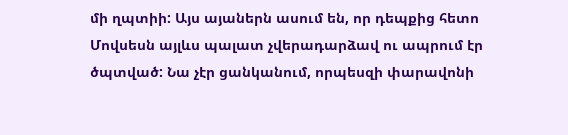մի ղպտիի: Այս այաներն ասում են, որ դեպքից հետո Մովսեսն այլևս պալատ չվերադարձավ ու ապրում էր ծպտված: Նա չէր ցանկանում, որպեսզի փարավոնի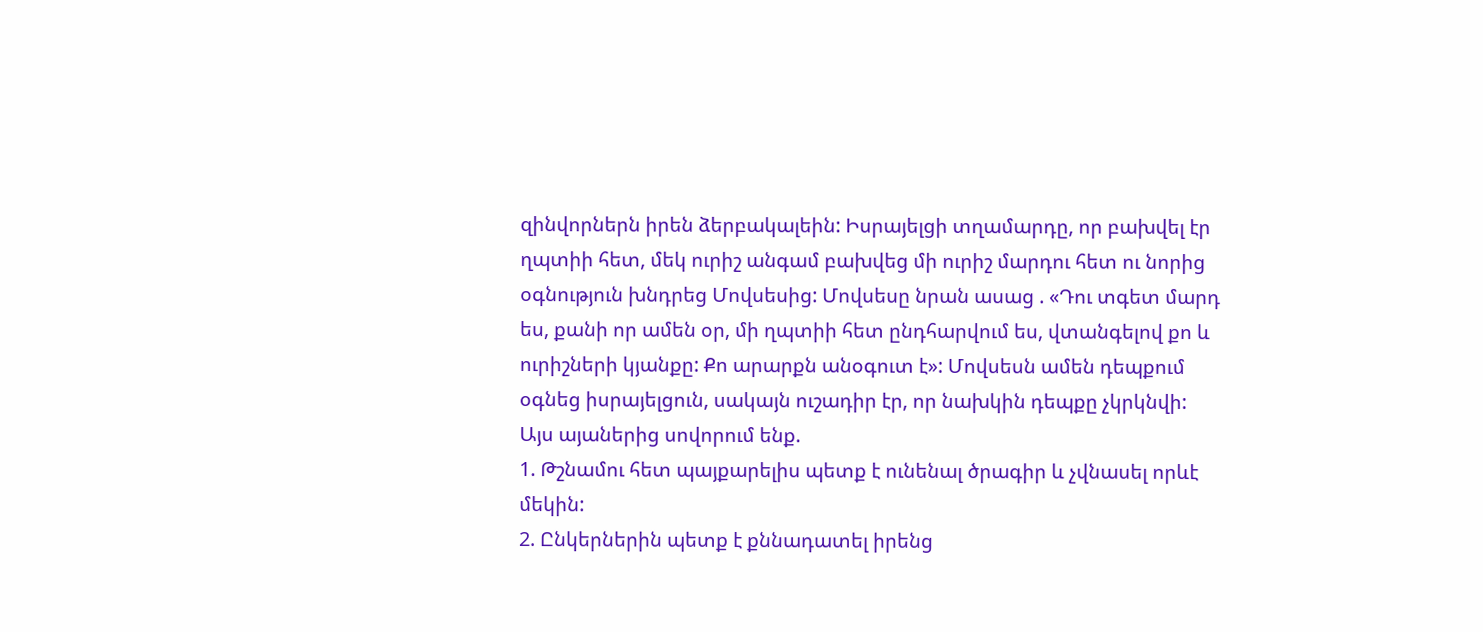զինվորներն իրեն ձերբակալեին: Իսրայելցի տղամարդը, որ բախվել էր ղպտիի հետ, մեկ ուրիշ անգամ բախվեց մի ուրիշ մարդու հետ ու նորից օգնություն խնդրեց Մովսեսից: Մովսեսը նրան ասաց . «Դու տգետ մարդ ես, քանի որ ամեն օր, մի ղպտիի հետ ընդհարվում ես, վտանգելով քո և ուրիշների կյանքը: Քո արարքն անօգուտ է»: Մովսեսն ամեն դեպքում օգնեց իսրայելցուն, սակայն ուշադիր էր, որ նախկին դեպքը չկրկնվի:
Այս այաներից սովորում ենք.
1. Թշնամու հետ պայքարելիս պետք է ունենալ ծրագիր և չվնասել որևէ մեկին:
2. Ընկերներին պետք է քննադատել իրենց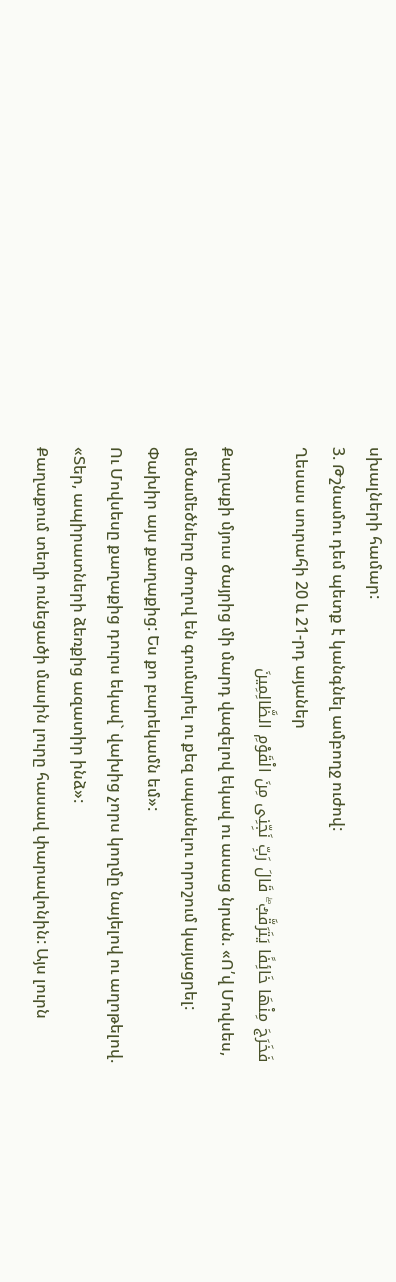սխալների համար:
3. Թշնամու դեմ պետք է կանգնել ամբողջ ուժով:
Ղեսաս սուրահի 20 և 21-րդ այաներ
فَخَرَجَ مِنْهَا خَائِفًا یَتَرَقَّبُ ۖ قَالَ رَبِّ نَجِّنِی مِنَ الْقَوْمِ الظَّالِمِینَ
Քաղաքի մյուս ծայրից մի մարդ վազելով եկավ ու ասաց նրան. «Ո՛վ Մովսես, մեծամեծները ժողով են գումարել ու քեզ սպանելու որոշում կայացրել: Փախիր այս քաղաքից: Ես քո բարեկամն եմ»:
Ու Մովսեսը քաղաքից դուրս եկավ` վախից չորս կողմը նայելով ու աղոթելով. «Տեր, ապիրատների ձեռքից ազատիր ինձ»:
Քաղաքում տեղի ունեցածի մասին լուրը հասավ փարավոնին: Այս լուրն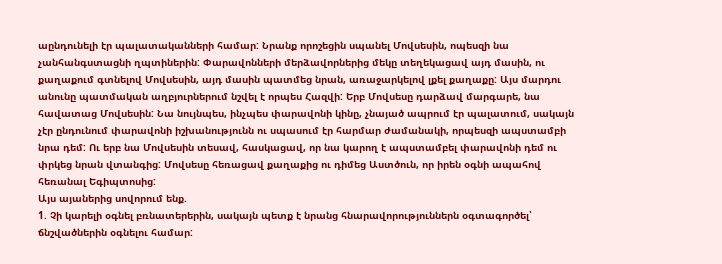աընդունելի էր պալատականների համար: Նրանք որոշեցին սպանել Մովսեսին, ոպեսզի նա չանհանգստացնի ղպտիներին: Փարավոնների մերձավորներից մեկը տեղեկացավ այդ մասին, ու քաղաքում գտնելով Մովսեսին, այդ մասին պատմեց նրան, առաջարկելով լքել քաղաքը: Այս մարդու անունը պատմական աղբյուրներում նշվել է որպես Հազվի: Երբ Մովսեսը դարձավ մարգարե, նա հավատաց Մովսեսին: Նա նույնպես, ինչպես փարավոնի կինը, չնայած ապրում էր պալատում, սակայն չէր ընդունում փարավոնի իշխանությունն ու սպասում էր հարմար ժամանակի, որպեսզի ապստամբի նրա դեմ: Ու երբ նա Մովսեսին տեսավ, հասկացավ, որ նա կարող է ապստամբել փարավոնի դեմ ու փրկեց նրան վտանգից: Մովսեսը հեռացավ քաղաքից ու դիմեց Աստծուն, որ իրեն օգնի ապահով հեռանալ Եգիպտոսից:
Այս այաներից սովորում ենք.
1. Չի կարելի օգնել բռնատերերին, սակայն պետք է նրանց հնարավորություններն օգտագործել՝ ճնշվածներին օգնելու համար: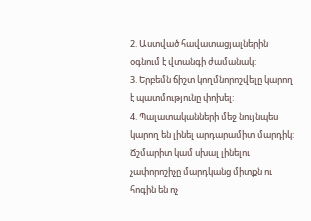2. Աստված հավատացյալներին օգնում է վտանգի ժամանակ:
3. Երբեմն ճիշտ կողմնորոշվելը կարող է պատմությունը փոխել:
4. Պալատականների մեջ նույնպես կարող են լինել արդարամիտ մարդիկ: Ճշմարիտ կամ սխալ լինելու չափորոշիչը մարդկանց միտքն ու հոգին են ոչ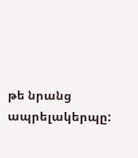թե նրանց ապրելակերպը: